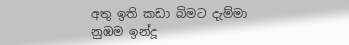අතු ඉති කඩා බිමට දැම්මා
නුඹම ඉන්දූ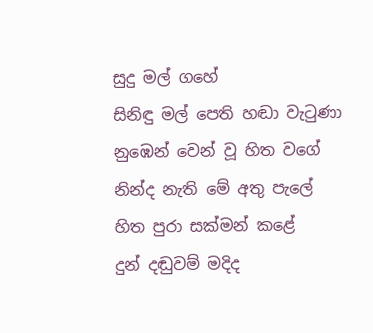සුදු මල් ගහේ
සිනිඳු මල් පෙති හඬා වැටුණා
නුඹෙන් වෙන් වූ හිත වගේ
නින්ද නැති මේ අතු පැලේ
හිත පුරා සක්මන් කළේ
දුන් දඬුවම් මදිද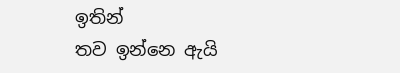ඉතින්
තව ඉන්නෙ ඇයි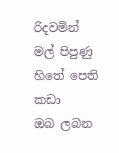රිදවමින්
මල් පිපුණු හිතේ පෙති කඩා
ඔබ ලබන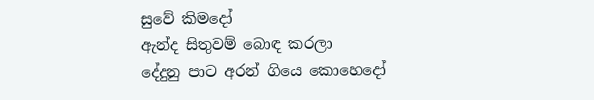සුවේ කිමදෝ
ඇන්ද සිතුවම් බොඳ කරලා
දේදුනු පාට අරන් ගියෙ කොහෙදෝ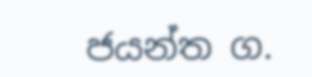ජයන්ත ග.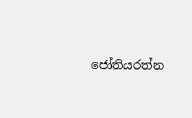ජෝතියරත්න